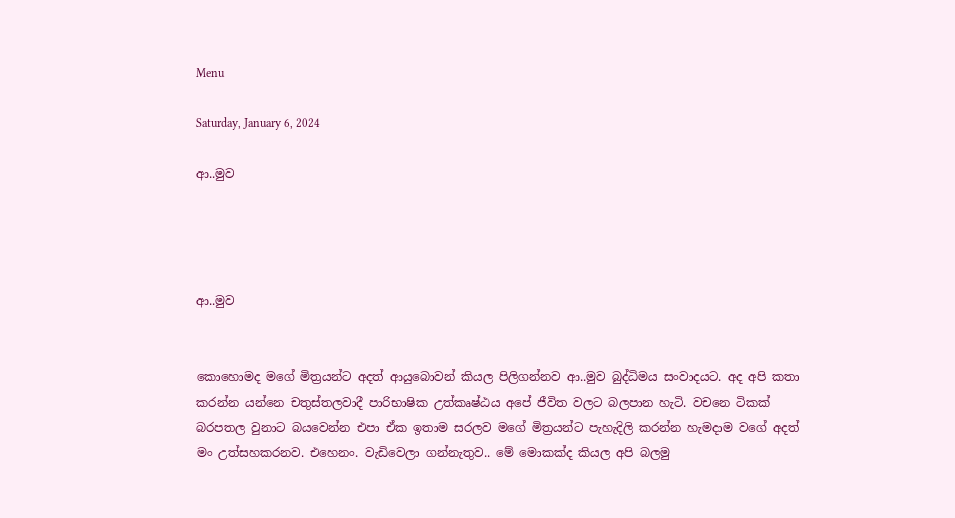Menu

Saturday, January 6, 2024

ආ..මුව




ආ..මුව


කොහොමද මගේ මිත්‍රයන්ට අදත් ආයුබොවන් කියල පිලිගන්නව ආ..මුව බුද්ධිමය සංවාදයට. අද අපි කතා කරන්න යන්නෙ චතුස්තලවාදී පාරිභාෂික උත්කෘෂ්ඨය අපේ ජීවිත වලට බලපාන හැටි. වචනෙ ටිකක් බරපතල වුනාට බයවෙන්න එපා ඒක ඉතාම සරලව මගේ මිත්‍රයන්ට පැහැදිලි කරන්න හැමදාම වගේ අදත් මං උත්සහකරනව. එහෙනං. වැඩිවෙලා ගන්නැතුව.. මේ මොකක්ද කියල අපි බලමු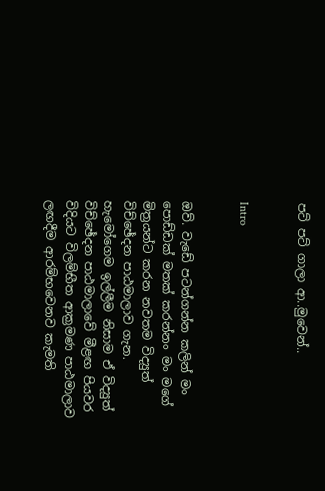පට් පට් ගාලා ආ..මුවෙන්..


Intro


ඔව්. වැඩේ පටන්ගන්න කලින් මං පොඩ්ඩක් මතක් කරන්නං මං මගේ මිත්‍රයන්ට කරන නවතම විද්‍යුත් විච්ඡේදන පාඨමාලාව ගැන. හැමෝගෙම ඉල්ලීම නිසාම ඒ විද්‍යුත් විච්ඡේදන පාඨමාලාවේ මීළඟ පියවර විදියට විලම්භීත ආක්‍රමණ පාඨමාලාව ලඟදීම ආරම්භවෙනව කැමති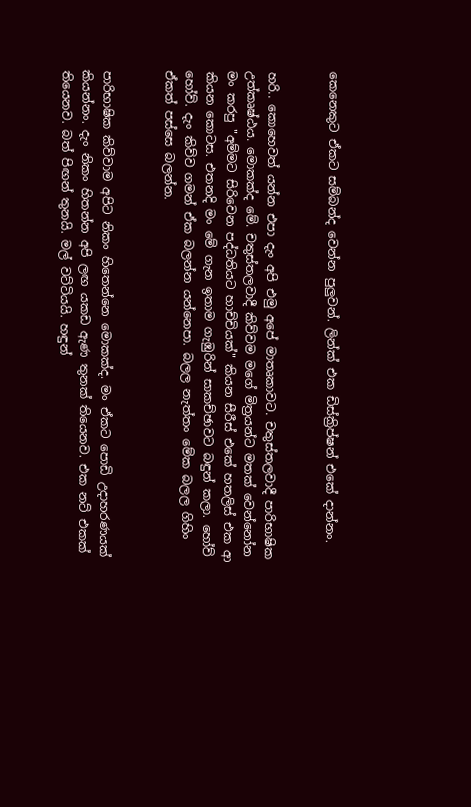කෙනෙකුට ඒකට සම්බන්ද වෙන්න පුලුවන්. ලින්ක් එක ඩිස්ක්‍රිප්ෂන් එකේ දාන්නං.


හරි.. කොහෙවත් යන්න එපා දැං අපි එමු අපේ මාතෘකාවට. චතුස්තලවාදී පාරිභාෂික උත්කෘෂ්ඨය. මොකක්ද මේ. චතුස්තලවාදී කිව්වම මගේ මිත්‍රයන්ට මතක් වෙන්නෝන මං කරපු "අම්මට සිරිවෙන පද්ධතියට හාච්චියක්" කියන සීරීස් එකේ හතලිස් එක ආ කියන කොටස. එතනදි මං මේ ගැන ඉතාම ගැඹුරින් සාකච්ඡාවට බඳුන් කලා. හෝව් හෝව්. දැං කිව්ව ගමන් ඒක බලන්න යන්නෙපා. බලල නැත්තං මේක බලල ගිහිං ඒකත් පස්සෙ බලන්න.


පාරිභාෂික කිව්වාම අපිට නිකං හිතෙන්නෙ මොකක්ද. මං ඒකට පොඩි උදාහරණයක් කියන්නං. දැං නිකං හිතන්න අපි ලඟ යකඩ ඇණ තුනක් තියෙනව. එක නට් එකක් තියෙනව. බත් පිඟන් තුනයි. මල් වට්ටියයි. හඳුන්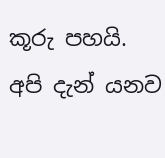කූරු පහයි. අපි දැන් යනව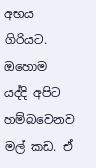අභය ගිරියට. ඔහොම යද්දි අපිට හම්බවෙනව මල් කඩ. ඒ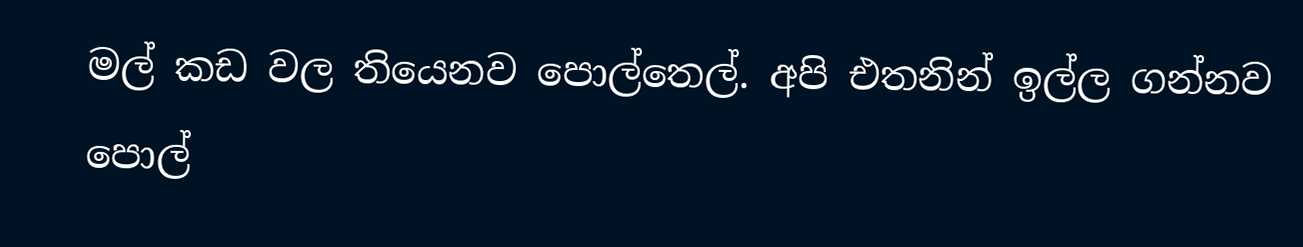මල් කඩ වල තියෙනව පොල්තෙල්. අපි එතනින් ඉල්ල ගන්නව පොල්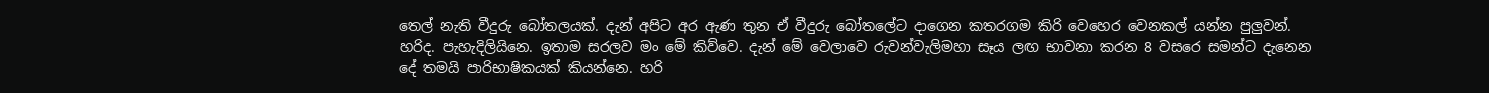තෙල් නැති වීදුරු බෝතලයක්. දැන් අපිට අර ඇණ තුන ඒ වීදුරු බෝතලේට දාගෙන කතරගම කිරි වෙහෙර වෙනකල් යන්න පුලුවන්. හරිද. පැහැදිලියිනෙ. ඉතාම සරලව මං මේ කිව්වෙ. දැන් මේ වෙලාවෙ රුවන්වැලිමහා සෑය ලඟ භාවනා කරන 8 වසරෙ සමන්ට දැනෙන දේ තමයි පාරිභාෂිකයක් කියන්නෙ. හරි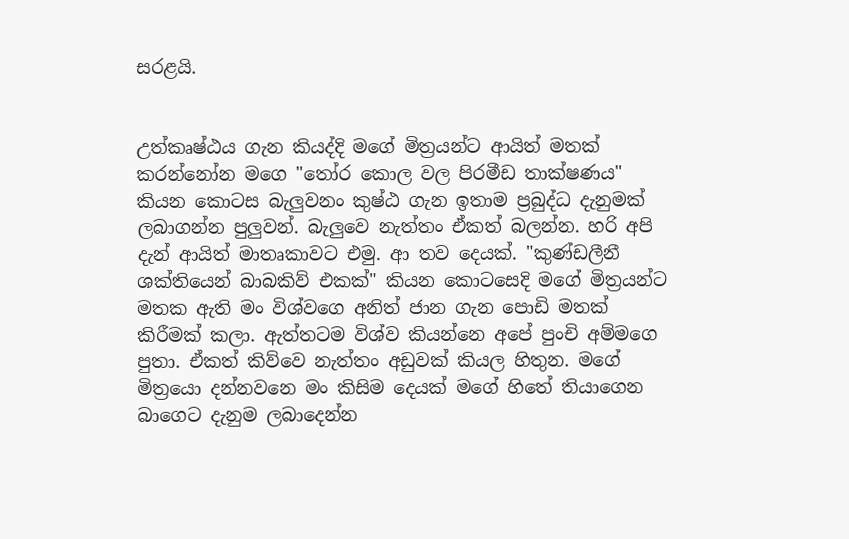සරළයි.


උත්කෘෂ්ඨය ගැන කියද්දි මගේ මිත්‍රයන්ට ආයිත් මතක් කරන්නෝන මගෙ "තෝර කොල වල පිරමීඩ තාක්ෂණය" කියන කොටස බැලුවනං කුෂ්ඨ ගැන ඉතාම ප්‍රබුද්ධ දැනුමක් ලබාගන්න පුලුවන්. බැලුවෙ නැත්තං ඒකත් බලන්න. හරි අපි දැන් ආයිත් මාතෘකාවට එමු. ආ තව දෙයක්. "කුණ්ඩලීනී ශක්තියෙන් බාබකිව් එකක්" කියන කොටසෙදි මගේ මිත්‍රයන්ට මතක ඇති මං විශ්වගෙ අනිත් ජාන ගැන පොඩි මතක් කිරීමක් කලා. ඇත්තටම විශ්ව කියන්නෙ අපේ පුංචි අම්මගෙ පුතා. ඒකත් කිව්වෙ නැත්තං අඩුවක් කියල හිතුන. මගේ මිත්‍රයො දන්නවනෙ මං කිසිම දෙයක් මගේ හිතේ තියාගෙන බාගෙට දැනුම ලබාදෙන්න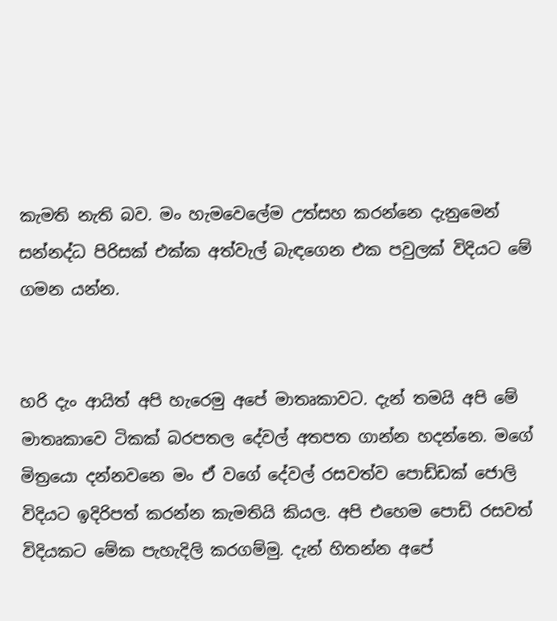කැමති නැති බව. මං හැමවෙලේම උත්සහ කරන්නෙ දැනුමෙන් සන්නද්ධ පිරිසක් එක්ක අත්වැල් බැඳගෙන එක පවුලක් විදියට මේ ගමන යන්න.


හරි දැං ආයිත් අපි හැරෙමු අපේ මාතෘකාවට. දැන් තමයි අපි මේ මාතෘකාවෙ ටිකක් බරපතල දේවල් අතපත ගාන්න හදන්නෙ. මගේ මිත්‍රයො දන්නවනෙ මං ඒ වගේ දේවල් රසවත්ව පොඩ්ඩක් ජොලි විදියට ඉදිරිපත් කරන්න කැමතියි කියල. අපි එහෙම පොඩි රසවත් විදියකට මේක පැහැදිලි කරගම්මු. දැන් හිතන්න අපේ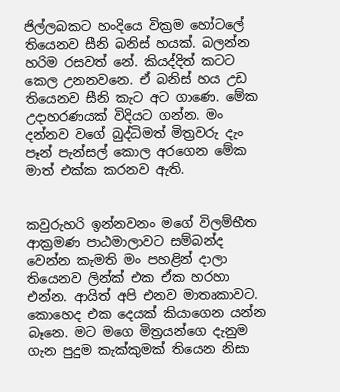ජිල්ලබකට හංදියෙ වික්‍රම හෝටලේ තියෙනව සීනි බනිස් හයක්. බලන්න හරිම රසවත් නේ. කියද්දිත් කටට කෙල උනනවනෙ. ඒ බනිස් හය උඩ තියෙනව සීනි කැට අට ගාණෙ. මේක උදාහරණයක් විදියට ගන්න. මං දන්නව වගේ බුද්ධිමත් මිත්‍රවරු දැං පෑන් පැන්සල් කොල අරගෙන මේක මාත් එක්ක කරනව ඇති.


කවුරුහරි ඉන්නවනං මගේ විලම්භීත ආක්‍රමණ පාඨමාලාවට සම්බන්ද වෙන්න කැමති මං පහළින් දාලා තියෙනව ලින්ක් එක ඒක හරහා එන්න. ආයිත් අපි එනව මාතෘකාවට. කොහෙද එක දෙයක් කියාගෙන යන්න බෑනෙ. මට මගෙ මිත්‍රයන්ගෙ දැනුම ගැන පුදුම කැක්කුමක් තියෙන නිසා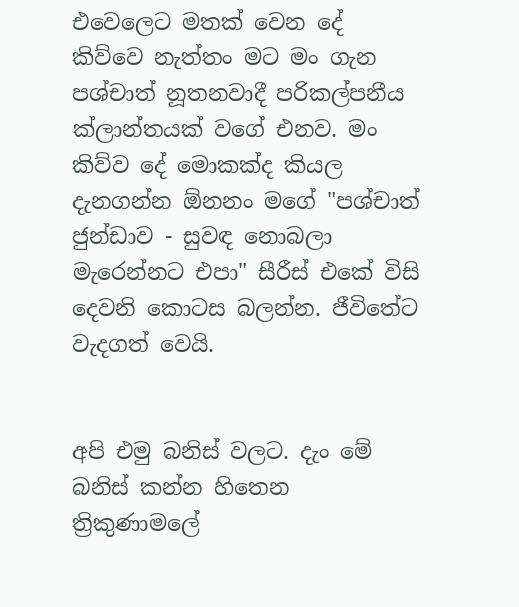එවෙලෙට මතක් වෙන දේ කිව්වෙ නැත්තං මට මං ගැන පශ්චාත් නූතනවාදී පරිකල්පනීය ක්ලාන්තයක් වගේ එනව. මං කිව්ව දේ මොකක්ද කියල දැනගන්න ඕනනං මගේ "පශ්චාත් ජුන්ඩාව - සුවඳ නොබලා මැරෙන්නට එපා" සීරීස් එකේ විසි දෙවනි කොටස බලන්න. ජීවිතේට වැදගත් වෙයි.


අපි එමු බනිස් වලට. දැං මේ බනිස් කන්න හිතෙන ත්‍රිකුණාමලේ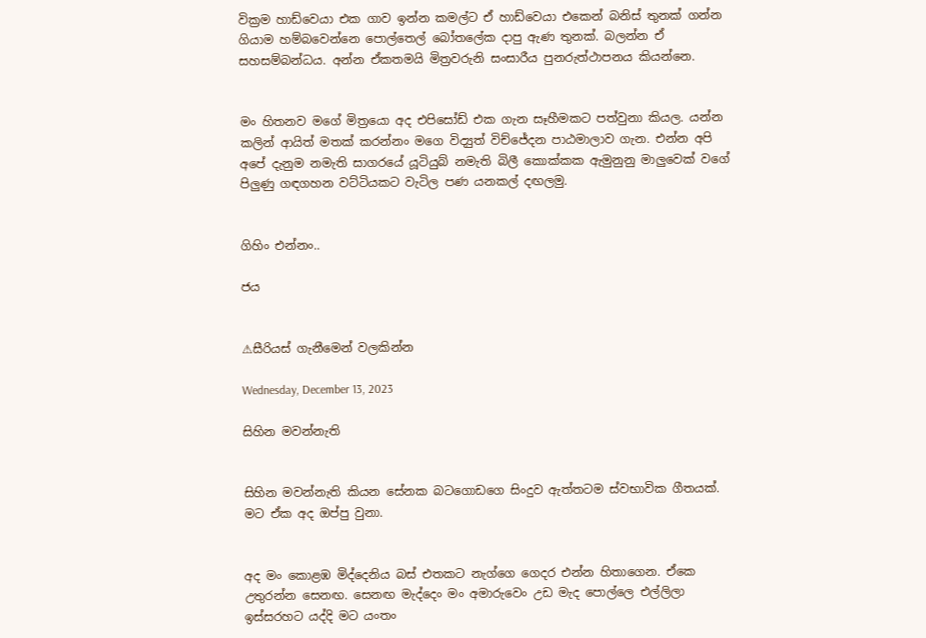වික්‍රම හාඩ්වෙයා එක ගාව ඉන්න කමල්ට ඒ හාඩ්වෙයා එකෙන් බනිස් තුනක් ගන්න ගියාම හම්බවෙන්නෙ පොල්තෙල් බෝතලේක දාපු ඇණ තුනක්. බලන්න ඒ සහසම්බන්ධය. අන්න ඒකතමයි මිත්‍රවරුනි සංසාරීය පුනරුත්ථාපනය කියන්නෙ.


මං හිතනව මගේ මිත්‍රයො අද එපිසෝඩ් එක ගැන සෑහීමකට පත්වුනා කියල. යන්න කලින් ආයිත් මතක් කරන්නං මගෙ විද්‍යුත් විච්ජේදන පාඨමාලාව ගැන. එන්න අපි අපේ දැනුම නමැති සාගරයේ යූටියුබ් නමැති බිලී කොක්කක ඇමුනුනු මාලුවෙක් වගේ පිලුණු ගඳගහන වට්ටියකට වැටිල පණ යනකල් දඟලමු.


ගිහිං එන්නං..

ජය


⚠සීරියස් ගැනීමෙන් වලකින්න

Wednesday, December 13, 2023

සිහින මවන්නැති


සිහින මවන්නැති කියන සේනක බටගොඩගෙ සිංදුව ඇත්තටම ස්වභාවික ගීතයක්. මට ඒක අද ඔප්පු වුනා.


අද මං කොළඹ මිද්දෙනිය බස් එතකට නැග්ගෙ ගෙදර එන්න හිතාගෙන. ඒකෙ උතුරන්න සෙනඟ. සෙනඟ මැද්දෙං මං අමාරුවෙං උඩ මැද පොල්ලෙ එල්ලිලා ඉස්සරහට යද්දි මට යංතං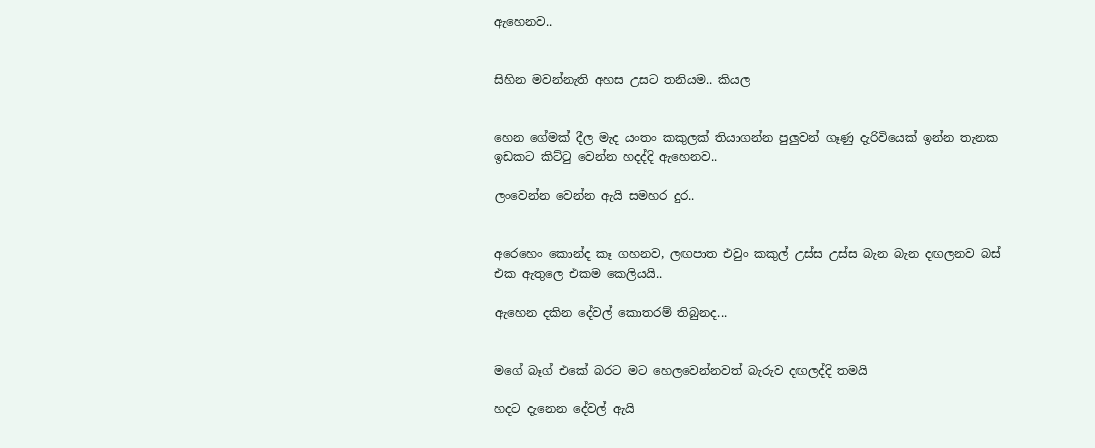ඇහෙනව..


සිහින මවන්නැති අහස උසට තනියම.. කියල


හෙන ගේමක් දීල මැද යංතං කකුලක් තියාගන්න පුලුවන් ගෑණු දැරිවියෙක් ඉන්න තැනක ඉඩකට කිට්ටු වෙන්න හදද්දි ඇහෙනව..

ලංවෙන්න වෙන්න ඇයි සමහර දුර..


අරෙහෙං කොන්ද කෑ ගහනව, ලඟපාත එවුං කකුල් උස්ස උස්ස බැන බැන දඟලනව බස් එක ඇතුලෙ එකම කෙලියයි..

ඇහෙන දකින දේවල් කොතරම් තිබුනද...


මගේ බෑග් එකේ බරට මට හෙලවෙන්නවත් බැරුව දඟලද්දි තමයි

හදට දැනෙන දේවල් ඇයි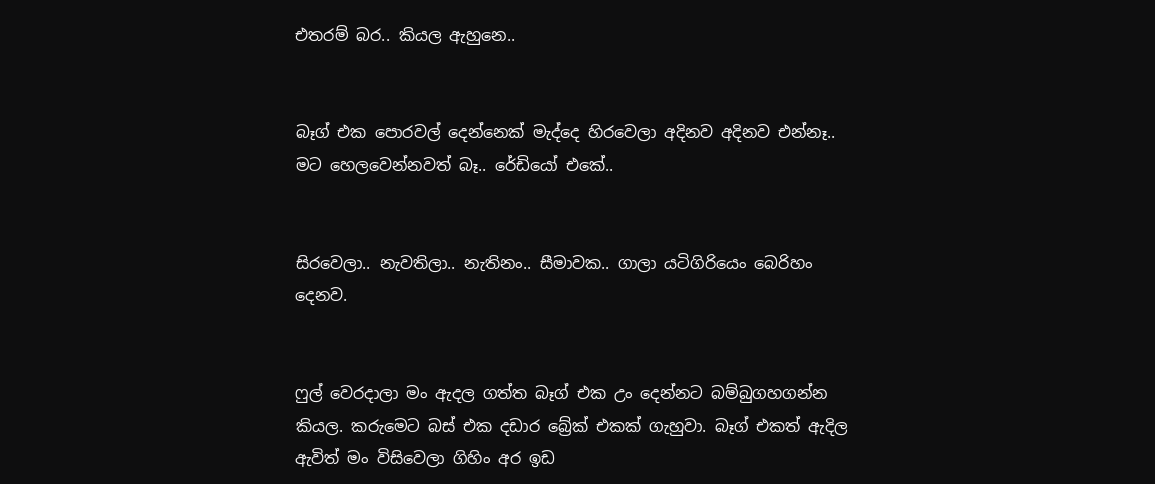එතරම් බර.. කියල ඇහුනෙ..


බෑග් එක පොරවල් දෙන්නෙක් මැද්දෙ හිරවෙලා අදිනව අදිනව එන්නෑ.. මට හෙලවෙන්නවත් බෑ.. රේඩියෝ එකේ..


සිරවෙලා.. නැවතිලා.. නැතිනං.. සීමාවක.. ගාලා යටිගිරියෙං බෙරිහං දෙනව.


ෆුල් වෙරදාලා මං ඇදල ගත්ත බෑග් එක උං දෙන්නට බම්බුගහගන්න කියල. කරුමෙට බස් එක දඩාර බ්‍රේක් එකක් ගැහුවා. බෑග් එකත් ඇදිල ඇවිත් මං විසිවෙලා ගිහිං අර ඉඩ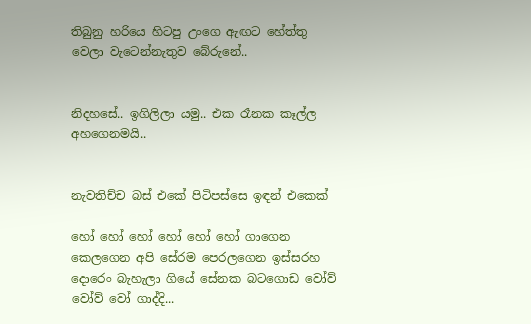තිබුනු හරියෙ හිටපු උංගෙ ඇඟට හේත්තු වෙලා වැටෙන්නැතුව බේරුනේ..


නිදහසේ.. ඉගිලිලා යමු.. එක රෑනක කෑල්ල අහගෙනමයි..


නැවතිච්ච බස් එකේ පිටිපස්සෙ ඉඳන් එකෙක්

හෝ හෝ හෝ හෝ හෝ හෝ ගාගෙන කෙලගෙන අපි සේරම පෙරලගෙන ඉස්සරහ දොරෙං බැහැලා ගියේ සේනක බටගොඩ වෝව් වෝව් වෝ ගාද්දි...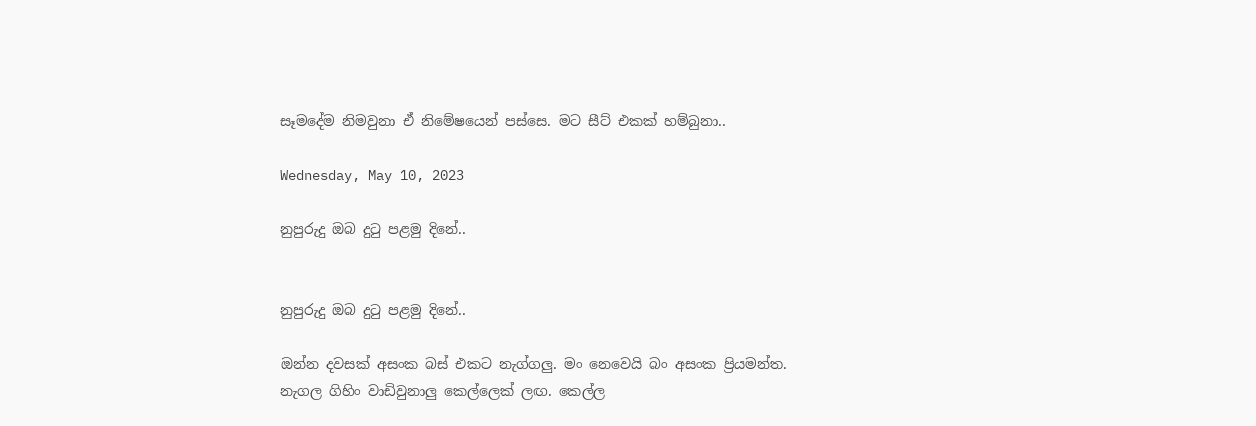සෑමදේම නිමවුනා ඒ නිමේෂයෙන් පස්සෙ. මට සීට් එකක් හම්බුනා..

Wednesday, May 10, 2023

නුපුරුදු ඔබ දුටු පළමු දිනේ..


නුපුරුදු ඔබ දුටු පළමු දිනේ..

ඔන්න දවසක් අසංක බස් එකට නැග්ගලු. මං නෙවෙයි බං අසංක ප්‍රියමන්ත. නැගල ගිහිං වාඩිවුනාලු කෙල්ලෙක් ලඟ. කෙල්ල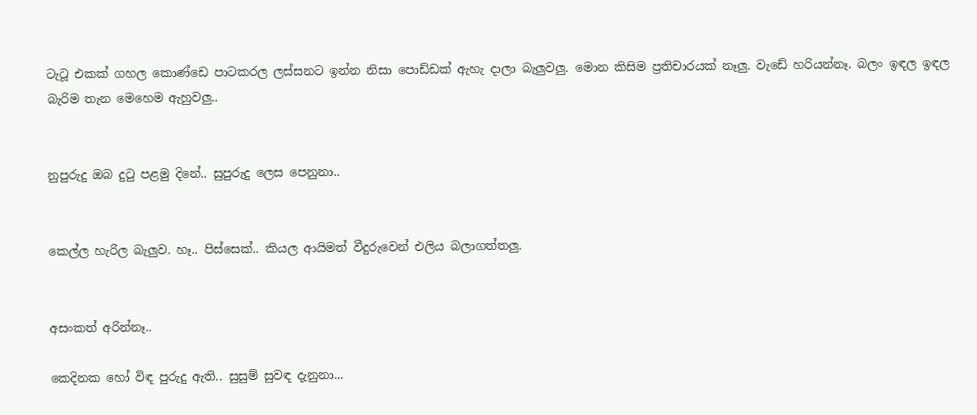ටැටූ එකක් ගහල කොණ්ඩෙ පාටකරල ලස්සනට ඉන්න නිසා පොඩ්ඩක් ඇහැ දාලා බැලුවලු. මොන කිසිම ප්‍රතිචාරයක් නෑලු. වැඩේ හරියන්නෑ. බලං ඉඳල ඉඳල බැරිම තැන මෙහෙම ඇහුවලු..


නුපුරුදු ඔබ දුටු පළමු දිනේ.. සුපුරුදු ලෙස පෙනුනා..


කෙල්ල හැරිල බැලුව. හෑ.. පිස්සෙක්.. කියල ආයිමත් වීදුරුවෙන් එලිය බලාගත්තලු.


අසංකත් අරින්නෑ..

කෙදිනක හෝ විඳ පුරුදු ඇති.. සුසුම් සුවඳ දැනුනා...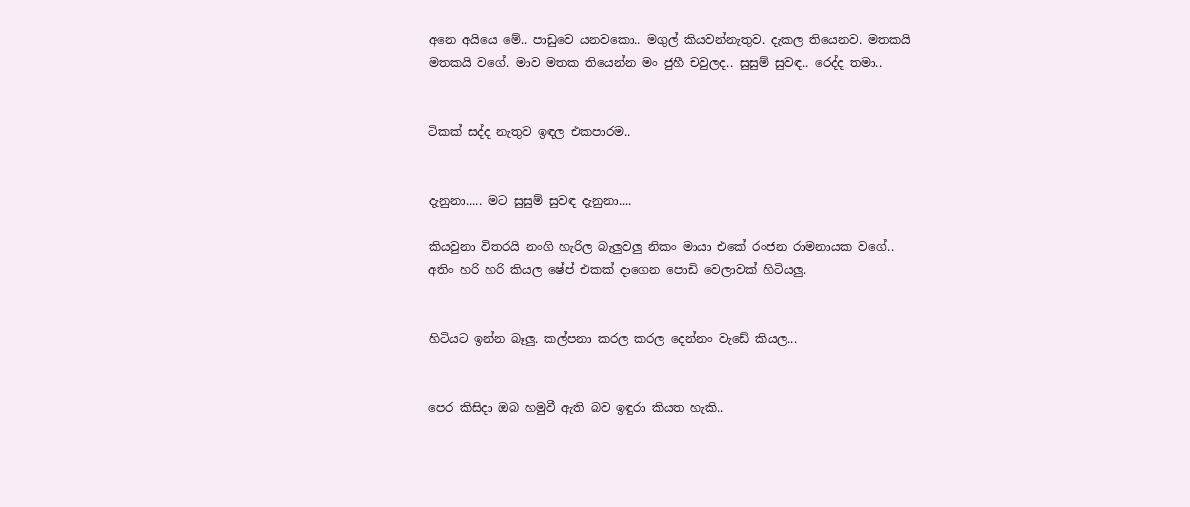අනෙ අයියෙ මේ.. පාඩුවෙ යනවකො.. මගුල් කියවන්නැතුව. දැකල තියෙනව. මතකයි මතකයි වගේ. මාව මතක තියෙන්න මං ජුහී චවුලද.. සුසුම් සුවඳ.. රෙද්ද තමා..


ටිකක් සද්ද නැතුව ඉඳල එකපාරම..


දැනුනා..... මට සුසුම් සුවඳ දැනුනා....

කියවුනා විතරයි නංගි හැරිල බැලුවලු නිකං මායා එකේ රංජන රාමනායක වගේ.. අතිං හරි හරි කියල ෂේප් එකක් දාගෙන පොඩි වෙලාවක් හිටියලු.


හිටියට ඉන්න බෑලු. කල්පනා කරල කරල දෙන්නං වැඩේ කියල...


පෙර කිසිදා ඔබ හමුවී ඇති බව ඉඳුරා කියත හැකි..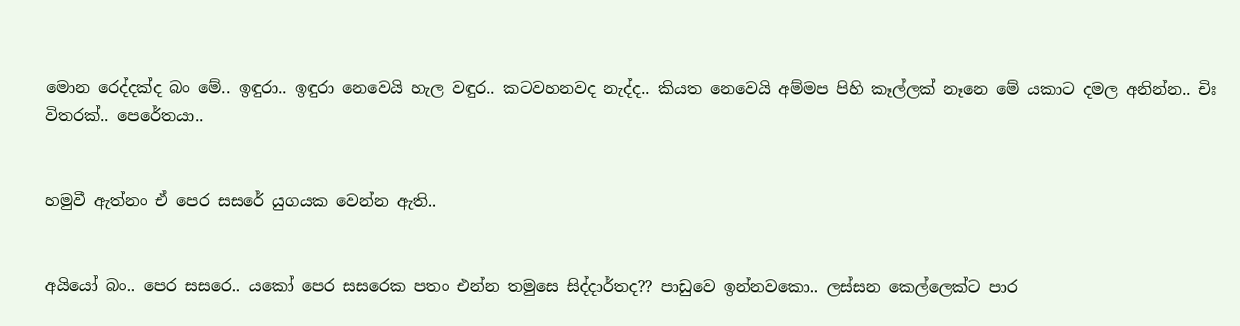මොන රෙද්දක්ද බං මේ.. ඉඳුරා.. ඉඳුරා නෙවෙයි හැල වඳුර.. කටවහනවද නැද්ද.. කියත නෙවෙයි අම්මප පිහි කෑල්ලක් නෑනෙ මේ යකාට දමල අනින්න.. චිඃ විතරක්.. පෙරේතයා..


හමුවී ඇත්නං ඒ පෙර සසරේ යුගයක වෙන්න ඇති..


අයියෝ බං.. පෙර සසරෙ.. යකෝ පෙර සසරෙක පතං එන්න තමුසෙ සිද්දාර්තද?? පාඩුවෙ ඉන්නවකො.. ලස්සන කෙල්ලෙක්ට පාර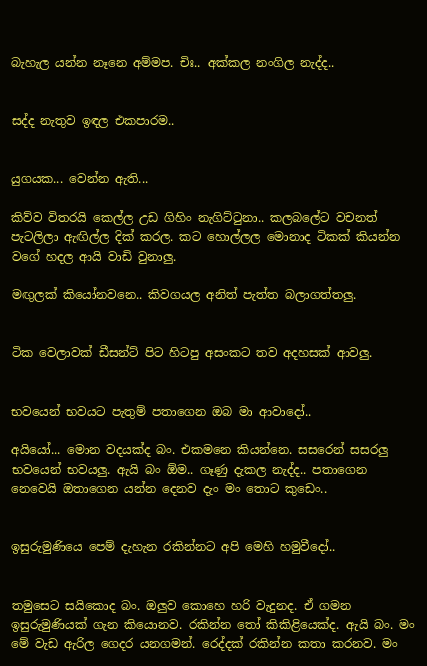බැහැල යන්න නෑනෙ අම්මප. චිඃ.. අක්කල නංගිල නැද්ද..


සද්ද නැතුව ඉඳල එකපාරම..


යුගයක... වෙන්න ඇති...

කිව්ව විතරයි කෙල්ල උඩ ගිහිං නැගිට්ටුනා.. කලබලේට වචනත් පැටලිලා ඇඟිල්ල දික් කරල. කට හොල්ලල මොනාද ටිකක් කියන්න වගේ හදල ආයි වාඩි වුනාලු.

මඟුලක් කියෝනවනෙ.. කිවගයල අනිත් පැත්ත බලාගත්තලු.


ටික වෙලාවක් ඩීසන්ට් පිට හිටපු අසංකට තව අදහසක් ආවලු.


භවයෙන් භවයට පැතුම් පතාගෙන ඔබ මා ආවාදෝ..

අයියෝ... මොන වදයක්ද බං. එකමනෙ කියන්නෙ. සසරෙන් සසරලු භවයෙන් භවයලු. ඇයි බං ඕම.. ගෑණු දැකල නැද්ද.. පතාගෙන නෙවෙයි ඔතාගෙන යන්න දෙනව දැං මං තොට කුඩෙං..


ඉසුරුමුණියෙ පෙම් දැහැන රකින්නට අපි මෙහි හමුවීදෝ..


තමුසෙට සයිකොද බං. ඔලුව කොහෙ හරි වැදුනද. ඒ ගමන ඉසුරුමුණියක් ගැන කියොනව. රකින්න තෝ කිකිළියෙක්ද. ඇයි බං. මං මේ වැඩ ඇරිල ගෙදර යනගමන්. රෙද්දක් රකින්න කතා කරනව. මං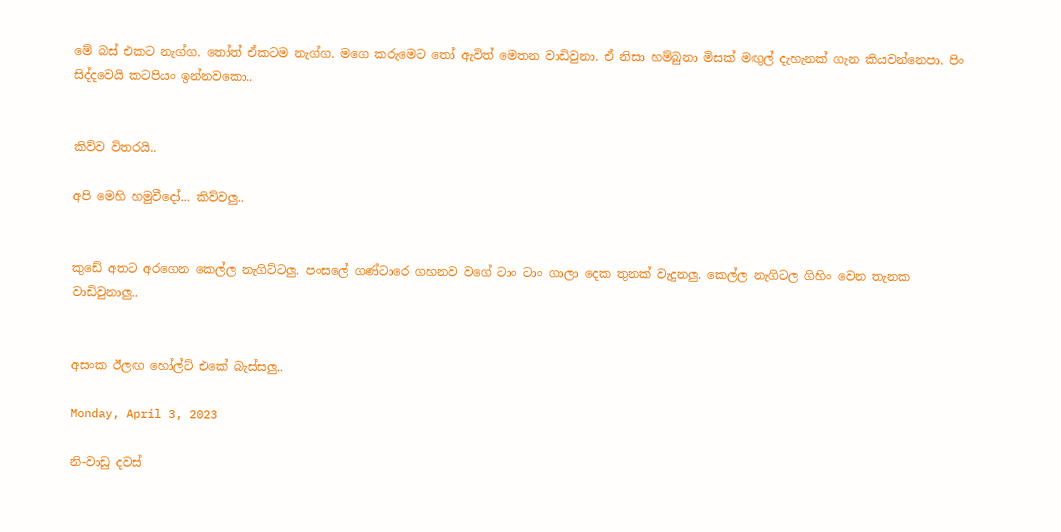මේ බස් එකට නැග්ග. තෝත් ඒකටම නැග්ග. මගෙ කරුමෙට තෝ ඇවිත් මෙතන වාඩිවුනා. ඒ නිසා හම්බුනා මිසක් මඟුල් දැහැනක් ගැන කියවන්නෙපා. පිං සිද්දවෙයි කටපියං ඉන්නවකො..


කිව්ව විතරයි..

අපි මෙහි හමුවීදෝ... කිව්වලු..


කුඩේ අතට අරගෙන කෙල්ල නැගිට්ටලු. පංසලේ ගණ්ටාරෙ ගහනව වගේ ටාං ටාං ගාලා දෙක තුනක් වැදුනලු. කෙල්ල නැගිටල ගිහිං වෙන තැනක වාඩිවුනාලු..


අසංක ඊලඟ හෝල්ට් එකේ බැස්සලු..

Monday, April 3, 2023

නි-වාඩු දවස්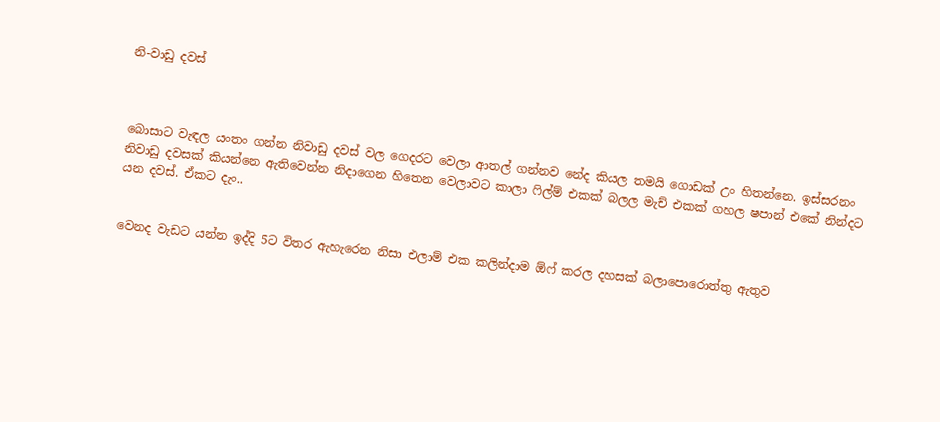නි-වාඩු දවස්



බොසාට වැඳල යංතං ගන්න නිවාඩු දවස් වල ගෙදරට වෙලා ආතල් ගන්නව නේද කියල තමයි ගොඩක් උං හිතන්නෙ. ඉස්සරනං නිවාඩු දවසක් කියන්නෙ ඇතිවෙන්න නිදාගෙන හිතෙන වෙලාවට කාලා ෆිල්ම් එකක් බලල මැච් එකක් ගහල ෂපාන් එකේ නින්දට යන දවස්. ඒකට දැං..


වෙනද වැඩට යන්න ඉද්දි 5ට විතර ඇහැරෙන නිසා එලාම් එක කලින්දාම ඕෆ් කරල දහසක් බලාපොරොත්තු ඇතුව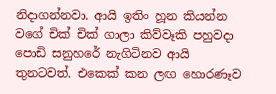නිදාගන්නවා. ආයි ඉතිං හූන කියන්න වගේ චික් චික් ගාලා කිව්වෑකි පහුවදා පොඩි සනුහරේ නැගිටිනව ආයි තුනටවත්. එකෙක් කන ලඟ හොරණෑව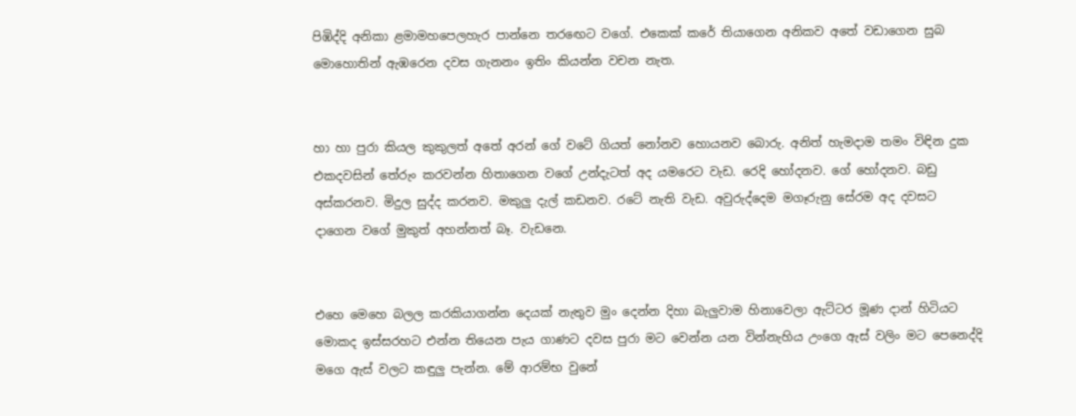පිඹිද්දි අනිකා ළමාමහපෙලහැර පාන්නෙ තරඟෙට වගේ. එකෙක් කරේ තියාගෙන අනිකව අතේ වඩාගෙන සුබ මොහොතින් ඇඹරෙන දවස ගැනනං ඉතිං කියන්න වචන නැත.


හා හා පුරා කියල කුකුලත් අතේ අරන් ගේ වටේ ගියත් නෝනව හොයනව බොරු. අනිත් හැමදාම තමං විඳින දුක එකදවසින් තේරුං කරවන්න හිතාගෙන වගේ උන්දැටත් අද යමරෙට වැඩ. රෙදි හෝදනව. ගේ හෝදනව. බඩු අස්කරනව. මිදුල සුද්ද කරනව. මකුලු දැල් කඩනව. රටේ නැති වැඩ. අවුරුද්දෙම මගෑරුනු සේරම අද දවසට දාගෙන වගේ මුකුත් අහන්නත් බෑ. වැඩනෙ.


එහෙ මෙහෙ බලල කරකියාගන්න දෙයක් නැතුව මුං දෙන්න දිහා බැලුවාම හිනාවෙලා ඇට්ටර මූණ දාන් හිටියට මොකද ඉස්සරහට එන්න තියෙන පැය ගාණට දවස පුරා මට වෙන්න යන වින්නැහිය උංගෙ ඇස් වලිං මට පෙනෙද්දි මගෙ ඇස් වලට කඳුලු පැන්න. මේ ආරම්භ වුනේ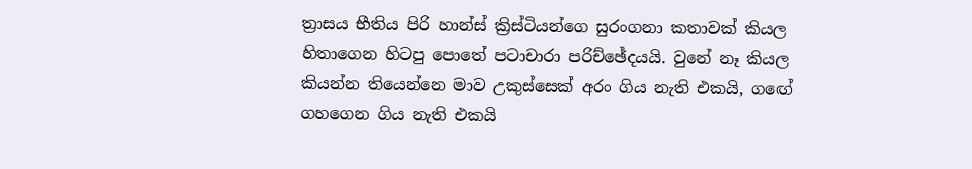ත්‍රාසය භීතිය පිරි හාන්ස් ක්‍රිස්ටියන්ගෙ සුරංගනා කතාවක් කියල හිතාගෙන හිටපු පොතේ පටාචාරා පරිච්ඡේදයයි. වුනේ නෑ කියල කියන්න තියෙන්නෙ මාව උකුස්සෙක් අරං ගිය නැති එකයි, ගඟේ ගහගෙන ගිය නැති එකයි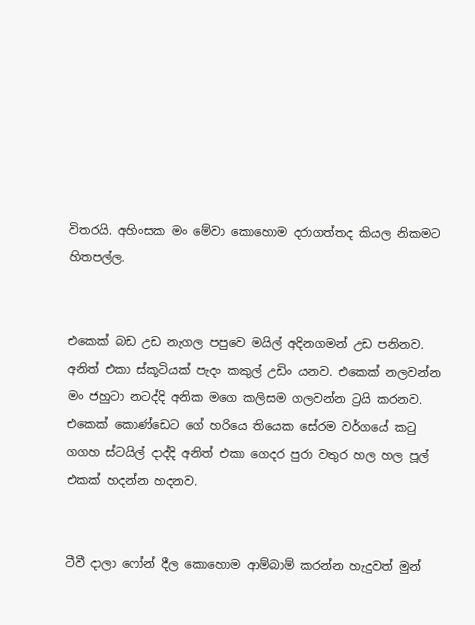විතරයි. අහිංසක මං මේවා කොහොම දරාගත්තද කියල නිකමට හිතපල්ල.


එකෙක් බඩ උඩ නැගල පපුවෙ මයිල් අදිනගමන් උඩ පනිනව. අනිත් එකා ස්කූටියක් පැදං කකුල් උඩිං යනව. එකෙක් නලවන්න මං ජහුටා නටද්දි අනික මගෙ කලිසම ගලවන්න ට්‍රයි කරනව. එකෙක් කොණ්ඩෙට ගේ හරියෙ තියෙක සේරම වර්ගයේ කටු ගගහ ස්ටයිල් දාද්දි අනිත් එකා ගෙදර පුරා වතුර හල හල පූල් එකක් හදන්න හදනව.


ටීවී දාලා ෆෝන් දීල කොහොම ආම්බාම් කරන්න හැදුවත් මුන්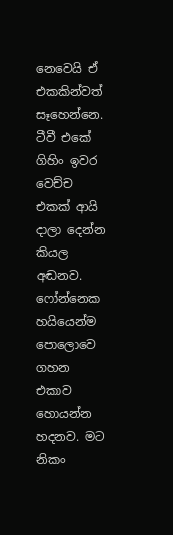නෙවෙයි ඒ එකකින්වත් සෑහෙන්නෙ. ටීවී එකේ ගිහිං ඉවර වෙච්ච එකක් ආයි දාලා දෙන්න කියල අඬනව. ෆෝන්නෙක හයියෙන්ම පොලොවෙ ගහන එකාව හොයන්න හදනව. මට නිකං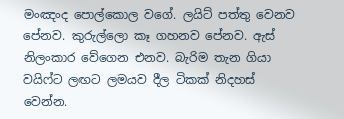මංඤංද පොල්කොල වගේ. ලයිට් පත්තු වෙනව පේනව. කුරුල්ලො කෑ ගහනව පේනව. ඇස් නිලංකාර වේගෙන එනව. බැරිම තැන ගියා වයිෆ්ට ලඟට ලමයව දීල ටිකක් නිදහස් වෙන්න.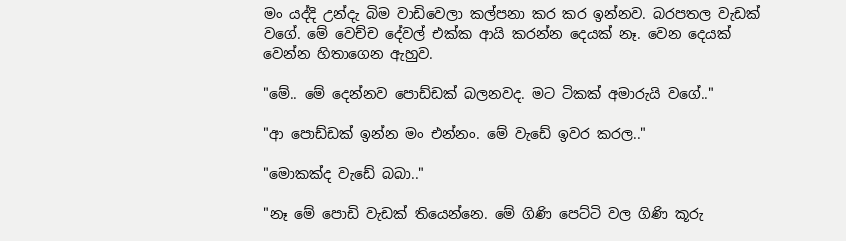මං යද්දි උන්දැ බිම වාඩිවෙලා කල්පනා කර කර ඉන්නව. බරපතල වැඩක් වගේ. මේ වෙච්ච දේවල් එක්ක ආයි කරන්න දෙයක් නෑ. වෙන දෙයක් වෙන්න හිතාගෙන ඇහුව.

"මේ.. මේ දෙන්නව පොඩ්ඩක් බලනවද. මට ටිකක් අමාරුයි වගේ.."

"ආ පොඩ්ඩක් ඉන්න මං එන්නං. මේ වැඩේ ඉවර කරල.."

"මොකක්ද වැඩේ බබා.."

"නෑ මේ පොඩි වැඩක් තියෙන්නෙ. මේ ගිණි පෙට්ටි වල ගිණි කූරු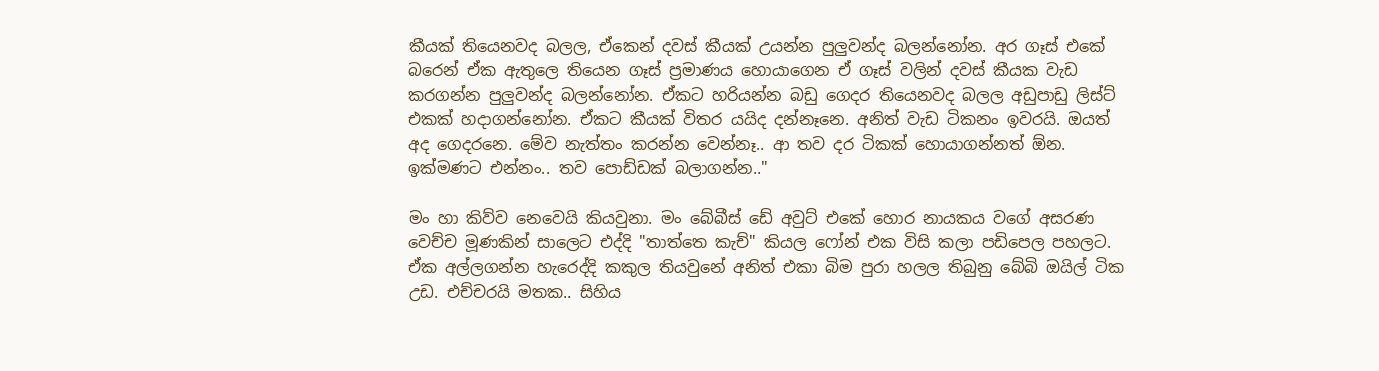කීයක් තියෙනවද බලල, ඒකෙන් දවස් කීයක් උයන්න පුලුවන්ද බලන්නෝන. අර ගෑස් එකේ බරෙන් ඒක ඇතුලෙ තියෙන ගෑස් ප්‍රමාණය හොයාගෙන ඒ ගෑස් වලින් දවස් කීයක වැඩ කරගන්න පුලුවන්ද බලන්නෝන. ඒකට හරියන්න බඩු ගෙදර තියෙනවද බලල අඩුපාඩු ලිස්ට් එකක් හදාගන්නෝන. ඒකට කීයක් විතර යයිද දන්නෑනෙ. අනිත් වැඩ ටිකනං ඉවරයි. ඔයත් අද ගෙදරනෙ. මේව නැත්තං කරන්න වෙන්නෑ.. ආ තව දර ටිකක් හොයාගන්නත් ඕන. ඉක්මණට එන්නං.. තව පොඩ්ඩක් බලාගන්න.."

මං හා කිව්ව නෙවෙයි කියවුනා. මං බේබීස් ඩේ අවුට් එකේ හොර නායකය වගේ අසරණ වෙච්ච මූණකින් සාලෙට එද්දි "තාත්තෙ කැච්" කියල ෆෝන් එක විසි කලා පඩිපෙල පහලට. ඒක අල්ලගන්න හැරෙද්දි කකුල තියවුනේ අනිත් එකා බිම පුරා හලල තිබුනු බේබි ඔයිල් ටික උඩ. එච්චරයි මතක.. සිහිය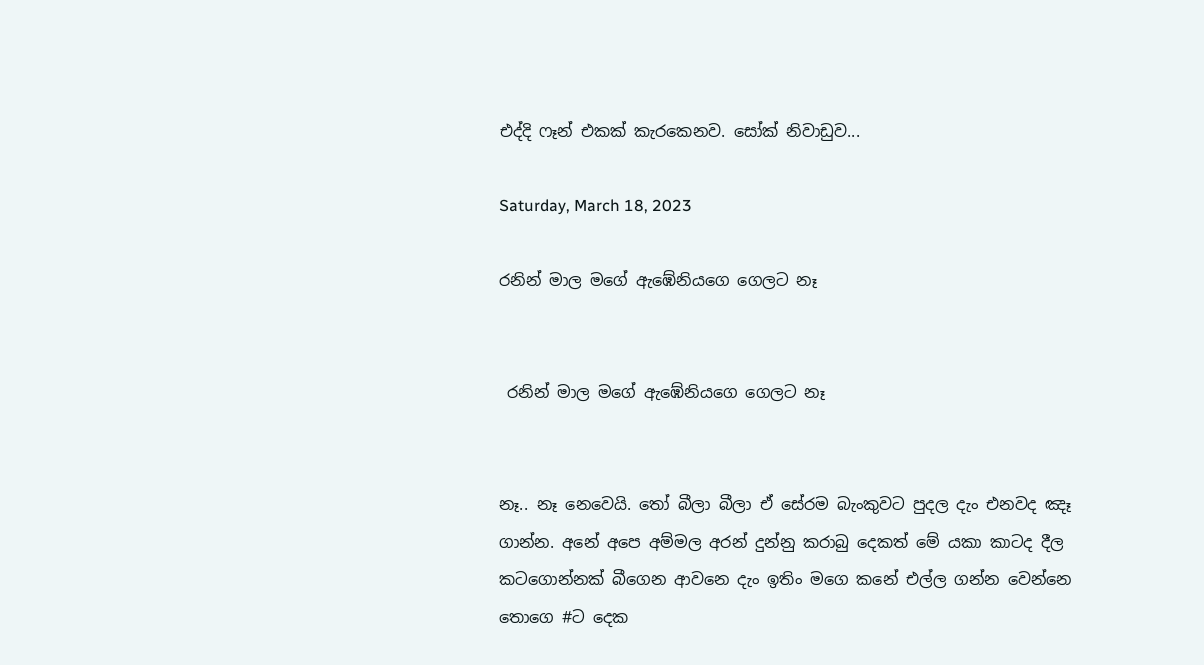එද්දි ෆෑන් එකක් කැරකෙනව. සෝක් නිවාඩුව...

Saturday, March 18, 2023

රනින් මාල මගේ ඇඹේනියගෙ ගෙලට නෑ


 රනින් මාල මගේ ඇඹේනියගෙ ගෙලට නෑ


නෑ.. නෑ නෙවෙයි. තෝ බීලා බීලා ඒ සේරම බැංකුවට පුදල දැං එනවද ඤෑ ගාන්න. අනේ අපෙ අම්මල අරන් දුන්නු කරාබු දෙකත් මේ යකා කාටද දීල කටගොන්නක් බීගෙන ආවනෙ දැං ඉතිං මගෙ කනේ එල්ල ගන්න වෙන්නෙ තොගෙ #ට දෙක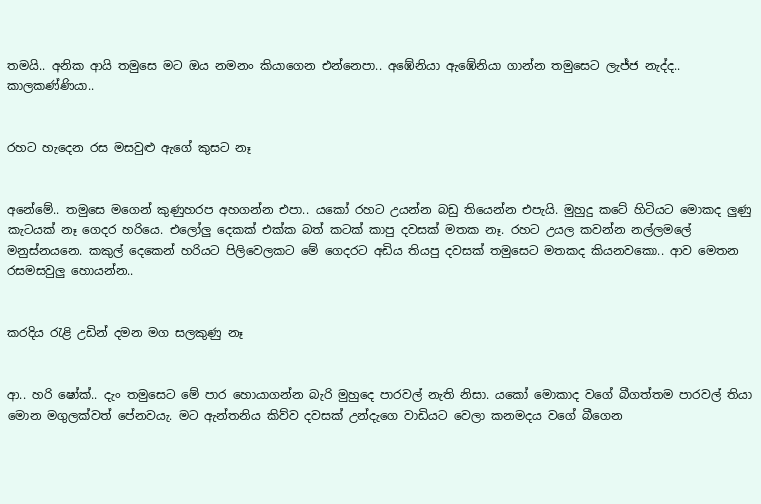තමයි.. අනික ආයි තමුසෙ මට ඔය නමනං කියාගෙන එන්නෙපා.. අඹේනියා ඇඹේනියා ගාන්න තමුසෙට ලැජ්ජ නැද්ද.. කාලකණ්ණියා..


රහට හැදෙන රස මසවුළු ඇගේ කුසට නෑ


අනේමේ.. තමුසෙ මගෙන් කුණුහරප අහගන්න එපා.. යකෝ රහට උයන්න බඩු තියෙන්න එපැයි. මුහුදු කටේ හිටියට මොකද ලුණු කැටයක් නෑ ගෙදර හරියෙ. එලෝලු දෙකක් එක්ක බත් කටක් කාපු දවසක් මතක නෑ. රහට උයල කවන්න නල්ලමලේ මනුස්නයනෙ. කකුල් දෙකෙන් හරියට පිලිවෙලකට මේ ගෙදරට අඩිය තියපු දවසක් තමුසෙට මතකද කියනවකො.. ආව මෙතන රසමසවුලු හොයන්න..


කරදිය රැළි උඩින් දමන මග සලකුණු නෑ


ආ.. හරි ෂෝක්.. දැං තමුසෙට මේ පාර හොයාගන්න බැරි මුහුදෙ පාරවල් නැති නිසා. යකෝ මොකාද වගේ බීගත්තම පාරවල් තියා මොන මගුලක්වත් පේනවයැ. මට ඇන්තනිය කිව්ව දවසක් උන්දැගෙ වාඩියට වෙලා කනමදය වගේ බීගෙන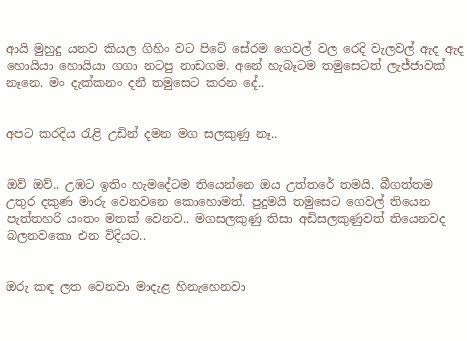ආයි මුහුදු යනව කියල ගිහිං වට පිටේ සේරම ගෙවල් වල රෙදි වැලවල් ඇද ඇද හොයියා හොයියා ගගා නටපු නාඩගම. අනේ හැබෑටම තමුසෙටත් ලැජ්ජාවක් නෑනෙ. මං දැක්කනං දනී තමුසෙට කරන දේ..


අපට කරදිය රැළි උඩින් දමන මග සලකුණු නෑ..


ඔව් ඔව්.. උඹට ඉතිං හැමදේටම තියෙන්නෙ ඔය උත්තරේ තමයි. බීගත්තම උතුර දකුණ මාරු වෙනවනෙ කොහොමත්. පුදුමයි තමුසෙට ගෙවල් තියෙන පැත්තහරි යංතං මතක් වෙනව.. මගසලකුණු තිසා අඩිසලකුණුවත් තියෙනවද බලනවකො එන විදියට..


ඔරු කඳ ලත වෙනවා මාදැළ හිනැහෙනවා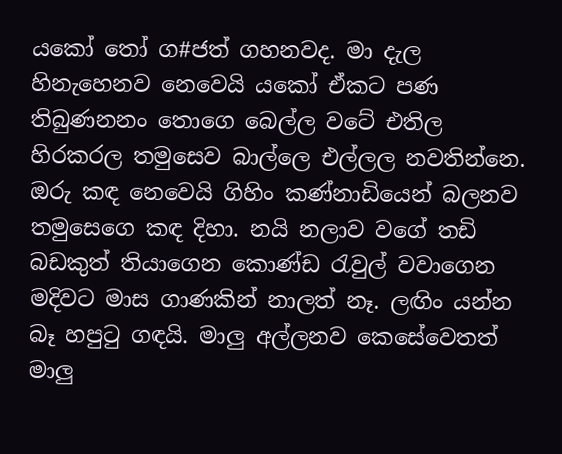යකෝ තෝ ග#ජත් ගහනවද. මා දැල හිනැහෙනව නෙවෙයි යකෝ ඒකට පණ තිබුණනනං තොගෙ බෙල්ල වටේ එතිල හිරකරල තමුසෙව බාල්ලෙ එල්ලල නවතින්නෙ. ඔරු කඳ නෙවෙයි ගිහිං කණ්නාඩියෙන් බලනව තමුසෙගෙ කඳ දිහා. නයි නලාව වගේ තඩි බඩකුත් තියාගෙන කොණ්ඩ රැවුල් වවාගෙන මදිවට මාස ගාණකින් නාලත් නෑ. ලඟිං යන්න බෑ හපුටු ගඳයි. මාලු අල්ලනව කෙසේවෙතත් මාලු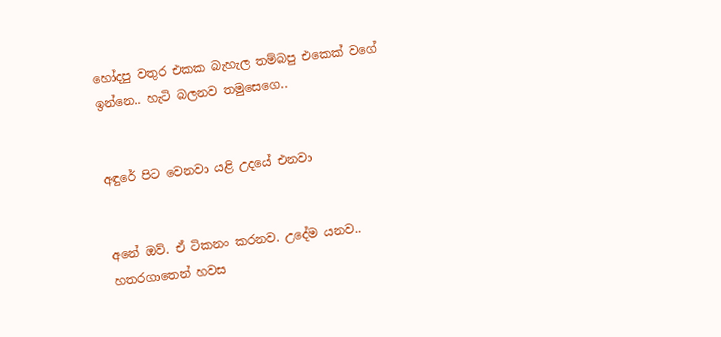හෝදපු වතුර එකක බැහැල තම්බපු එකෙක් වගේ ඉන්නෙ.. හැටි බලනව තමුසෙගෙ..


අඳුරේ පිට වෙනවා යළි උදයේ එනවා


අනේ ඔව්. ඒ ටිකනං කරනව. උදේම යනව.. හතරගාතෙන් හවස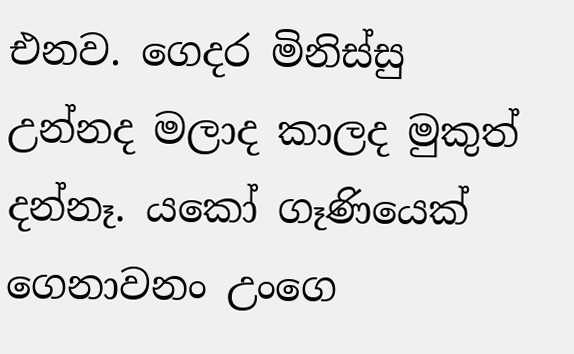එනව. ගෙදර මිනිස්සු උන්නද මලාද කාලද මුකුත් දන්නෑ. යකෝ ගෑණියෙක් ගෙනාවනං උංගෙ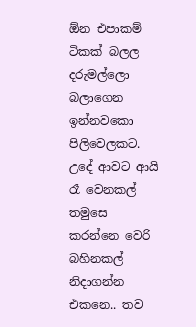ඕන එපාකම් ටිකක් බලල දරුමල්ලො බලාගෙන ඉන්නවකො පිලිවෙලකට. උදේ ආවට ආයි රෑ වෙනකල් තමුසෙ කරන්නෙ වෙරි බහිනකල් නිදාගන්න එකනෙ.. තව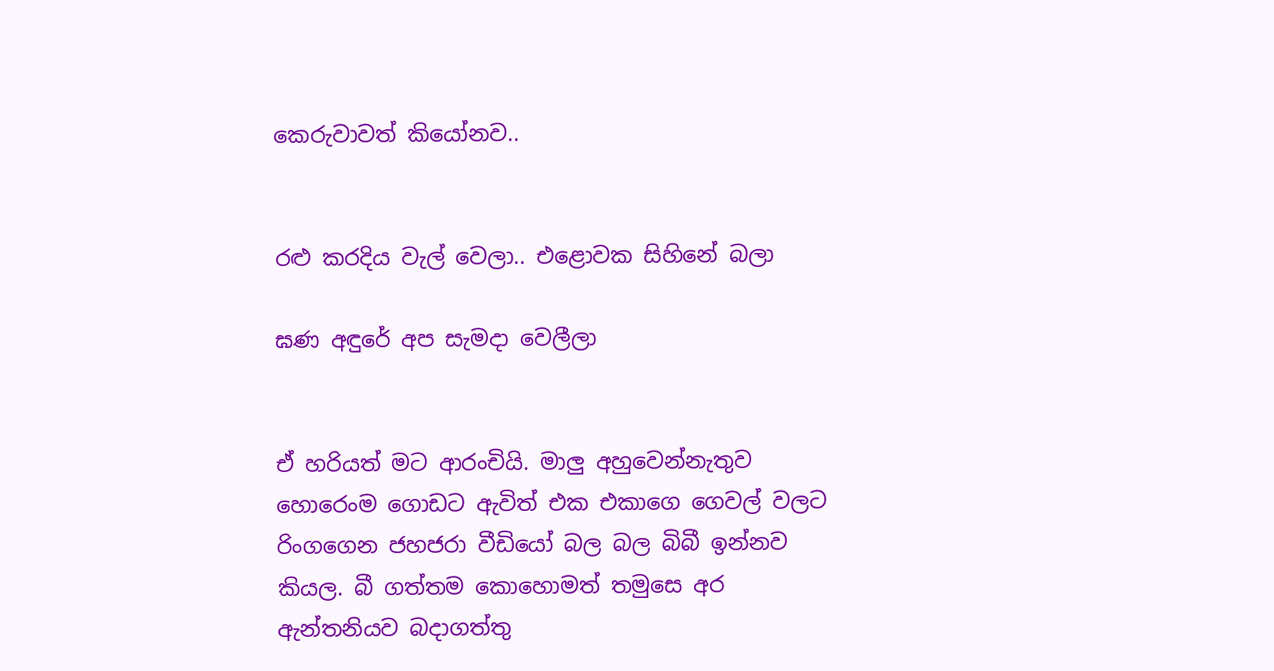කෙරුවාවත් කියෝනව..


රළු කරදිය වැල් වෙලා.. එළොවක සිහිනේ බලා

ඝණ අඳුරේ අප සැමදා වෙලීලා


ඒ හරියත් මට ආරංචියි. මාලු අහුවෙන්නැතුව හොරෙංම ගොඩට ඇවිත් එක එකාගෙ ගෙවල් වලට රිංගගෙන ජහජරා වීඩියෝ බල බල බිබී ඉන්නව කියල. බී ගත්තම කොහොමත් තමුසෙ අර ඇන්තනියව බදාගත්තු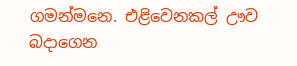ගමන්මනෙ. එළිවෙනකල් ඌව බදාගෙන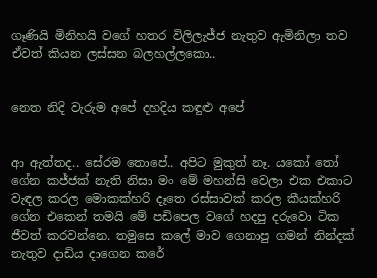ගෑණියි මිනිහයි වගේ හතර විලිලැජ්ජ නැතුව ඇමිනිලා තව ඒවත් කියන ලස්සන බලහල්ලකො..


නෙත නිදි වැරුම අපේ දහදිය කඳුළු අපේ


ආ ඇත්තද.. සේරම තොපේ.. අපිට මුකුත් නෑ. යකෝ තෝ ගේන කජ්ජක් නැති නිසා මං මේ මහන්සි වෙලා එක එකාට වැඳල කරල මොකක්හරි දෑතෙ රස්සාවක් කරල කීයක්හරි ගේන එකෙන් තමයි මේ පඩිපෙල වගේ හදපු දරුවො ටික ජීවත් කරවන්නෙ. තමුසෙ කලේ මාව ගෙනාපු ගමන් නින්දක් නැතුව දාඩිය දාගෙන කරේ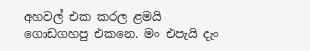අහවල් එක කරල ළමයි ගොඩගහපු එකනෙ. මං එපැයි දැං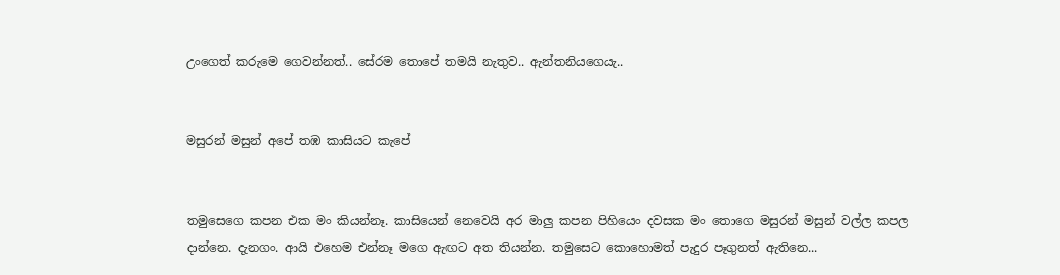උංගෙත් කරුමෙ ගෙවන්නත්.. සේරම තොපේ තමයි නැතුව.. ඇන්තනියගෙයැ..


මසුරන් මසුන් අපේ තඹ කාසියට කැපේ


තමුසෙගෙ කපන එක මං කියන්නෑ. කාසියෙන් නෙවෙයි අර මාලු කපන පිහියෙං දවසක මං තොගෙ මසුරන් මසුන් වල්ල කපල දාන්නෙ. දැනගං. ආයි එහෙම එන්නෑ මගෙ ඇඟට අත තියන්න. තමුසෙට කොහොමත් පැදුර පෑගුනත් ඇතිනෙ...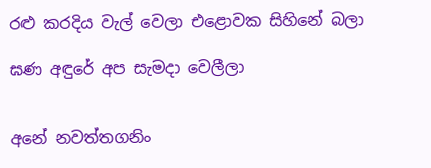රළු කරදිය වැල් වෙලා එළොවක සිහිනේ බලා

ඝණ අඳුරේ අප සැමදා වෙලීලා


අනේ නවත්තගනිං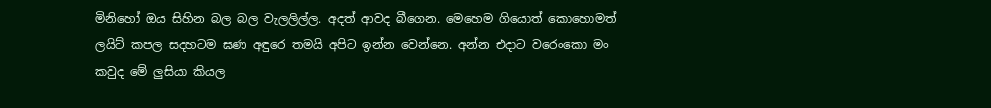මිනිහෝ ඔය සිහින බල බල වැලලිල්ල. අදත් ආවද බීගෙන. මෙහෙම ගියොත් කොහොමත් ලයිට් කපල සදහටම ඝණ අඳුරෙ තමයි අපිට ඉන්න වෙන්නෙ. අන්න එදාට වරෙංකො මං කවුද මේ ලුසියා කියල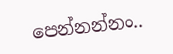පෙන්නන්නං..